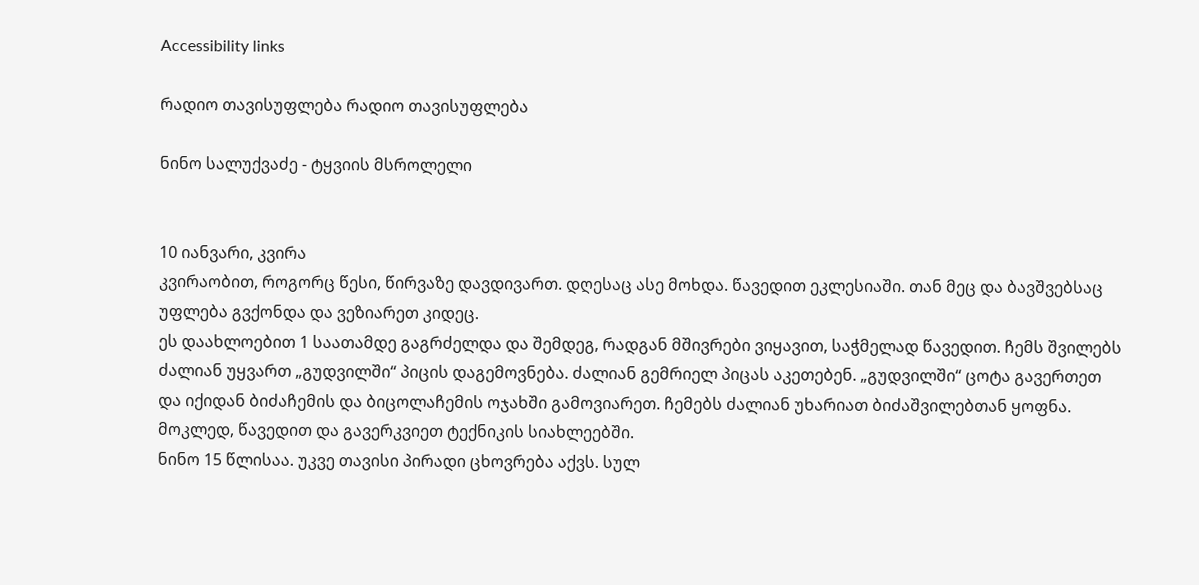Accessibility links

რადიო თავისუფლება რადიო თავისუფლება

ნინო სალუქვაძე - ტყვიის მსროლელი


10 იანვარი, კვირა
კვირაობით, როგორც წესი, წირვაზე დავდივართ. დღესაც ასე მოხდა. წავედით ეკლესიაში. თან მეც და ბავშვებსაც უფლება გვქონდა და ვეზიარეთ კიდეც.
ეს დაახლოებით 1 საათამდე გაგრძელდა და შემდეგ, რადგან მშივრები ვიყავით, საჭმელად წავედით. ჩემს შვილებს ძალიან უყვართ „გუდვილში“ პიცის დაგემოვნება. ძალიან გემრიელ პიცას აკეთებენ. „გუდვილში“ ცოტა გავერთეთ და იქიდან ბიძაჩემის და ბიცოლაჩემის ოჯახში გამოვიარეთ. ჩემებს ძალიან უხარიათ ბიძაშვილებთან ყოფნა. მოკლედ, წავედით და გავერკვიეთ ტექნიკის სიახლეებში.
ნინო 15 წლისაა. უკვე თავისი პირადი ცხოვრება აქვს. სულ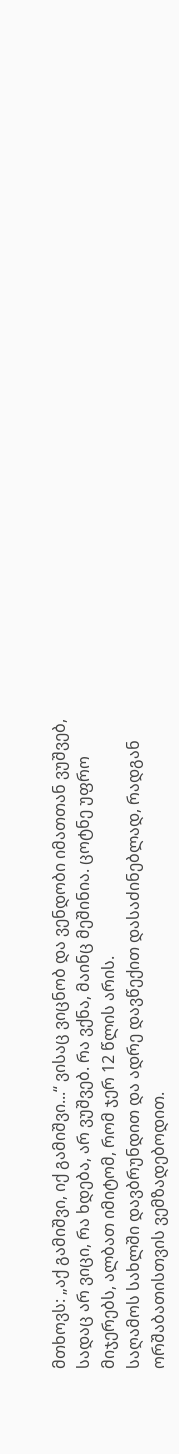მთხოვს: „აქ გამიშვი, იქ გამიშვი...“ ვისაც ვიცნობ და ვენდობი იმათთან ვუშვებ, სადაც არ ვიცი, რა ხდება, არ ვუშვებ. რა ვქნა, მაინც მეშინია. ცოტნე უფრო მიჯერებს, ალბათ იმიტომ, რომ ჯერ 12 წლის არის.
საღამოს სახლში დავბრუნდით და ადრე დავწექით დასაძინებლად, რადგან ორშაბათისთვის ვემზადებოდით.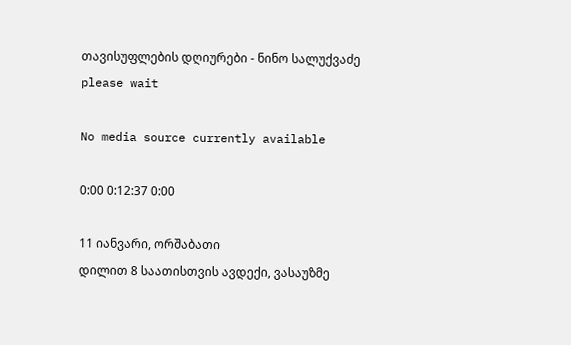თავისუფლების დღიურები - ნინო სალუქვაძე
please wait

No media source currently available

0:00 0:12:37 0:00

11 იანვარი, ორშაბათი
დილით 8 საათისთვის ავდექი, ვასაუზმე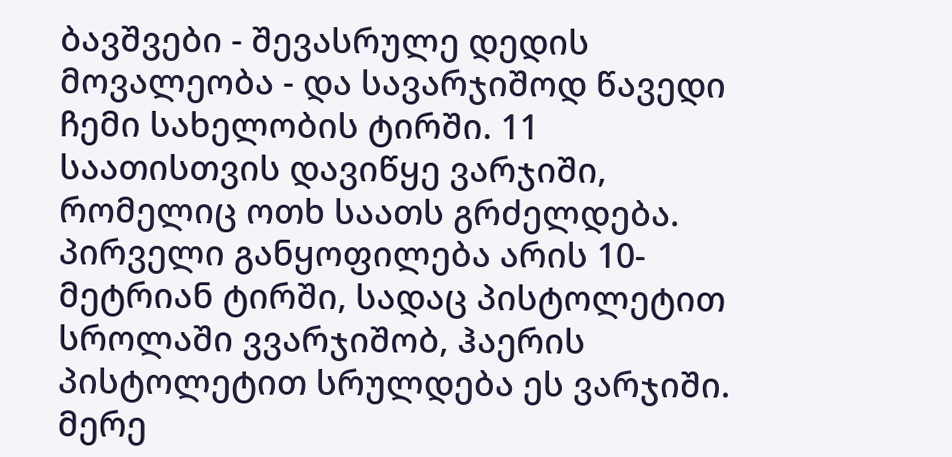ბავშვები - შევასრულე დედის მოვალეობა - და სავარჯიშოდ წავედი ჩემი სახელობის ტირში. 11 საათისთვის დავიწყე ვარჯიში, რომელიც ოთხ საათს გრძელდება. პირველი განყოფილება არის 10-მეტრიან ტირში, სადაც პისტოლეტით სროლაში ვვარჯიშობ, ჰაერის პისტოლეტით სრულდება ეს ვარჯიში.
მერე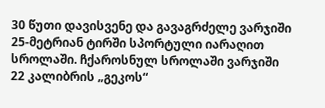30 წუთი დავისვენე და გავაგრძელე ვარჯიში 25-მეტრიან ტირში სპორტული იარაღით სროლაში. ჩქაროსნულ სროლაში ვარჯიში 22 კალიბრის „გეკოს“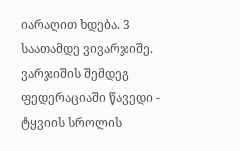იარაღით ხდება. 3 საათამდე ვივარჯიშე.
ვარჯიშის შემდეგ ფედერაციაში წავედი - ტყვიის სროლის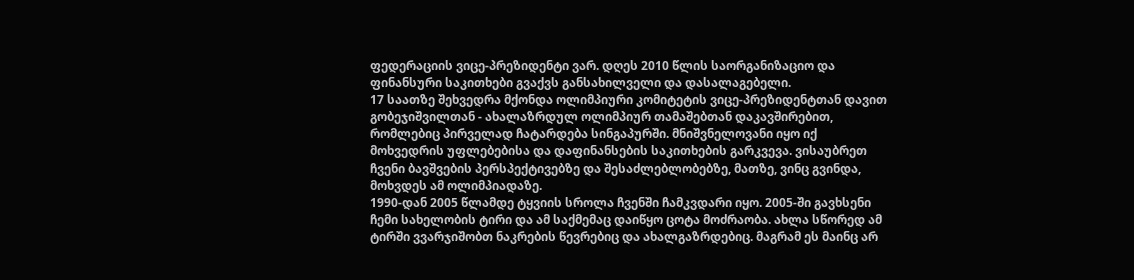ფედერაციის ვიცე-პრეზიდენტი ვარ. დღეს 2010 წლის საორგანიზაციო და ფინანსური საკითხები გვაქვს განსახილველი და დასალაგებელი.
17 საათზე შეხვედრა მქონდა ოლიმპიური კომიტეტის ვიცე-პრეზიდენტთან დავით გობეჯიშვილთან - ახალაზრდულ ოლიმპიურ თამაშებთან დაკავშირებით, რომლებიც პირველად ჩატარდება სინგაპურში. მნიშვნელოვანი იყო იქ მოხვედრის უფლებებისა და დაფინანსების საკითხების გარკვევა. ვისაუბრეთ ჩვენი ბავშვების პერსპექტივებზე და შესაძლებლობებზე, მათზე, ვინც გვინდა, მოხვდეს ამ ოლიმპიადაზე.
1990-დან 2005 წლამდე ტყვიის სროლა ჩვენში ჩამკვდარი იყო. 2005-ში გავხსენი ჩემი სახელობის ტირი და ამ საქმემაც დაიწყო ცოტა მოძრაობა. ახლა სწორედ ამ ტირში ვვარჯიშობთ ნაკრების წევრებიც და ახალგაზრდებიც. მაგრამ ეს მაინც არ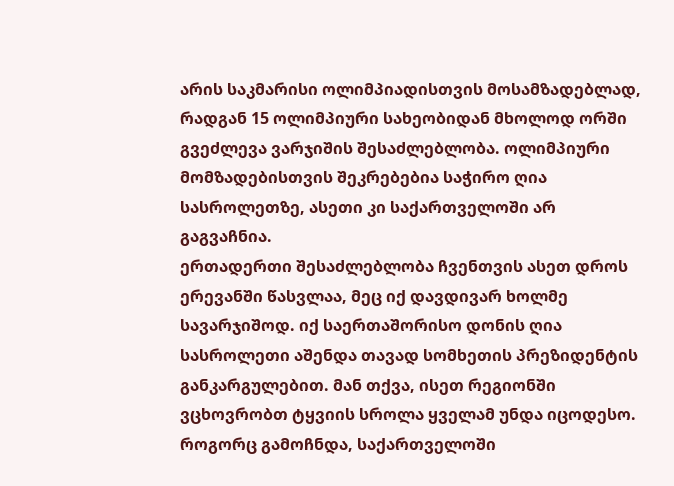არის საკმარისი ოლიმპიადისთვის მოსამზადებლად, რადგან 15 ოლიმპიური სახეობიდან მხოლოდ ორში გვეძლევა ვარჯიშის შესაძლებლობა. ოლიმპიური მომზადებისთვის შეკრებებია საჭირო ღია სასროლეთზე, ასეთი კი საქართველოში არ გაგვაჩნია.
ერთადერთი შესაძლებლობა ჩვენთვის ასეთ დროს ერევანში წასვლაა, მეც იქ დავდივარ ხოლმე სავარჯიშოდ. იქ საერთაშორისო დონის ღია სასროლეთი აშენდა თავად სომხეთის პრეზიდენტის განკარგულებით. მან თქვა, ისეთ რეგიონში ვცხოვრობთ ტყვიის სროლა ყველამ უნდა იცოდესო. როგორც გამოჩნდა, საქართველოში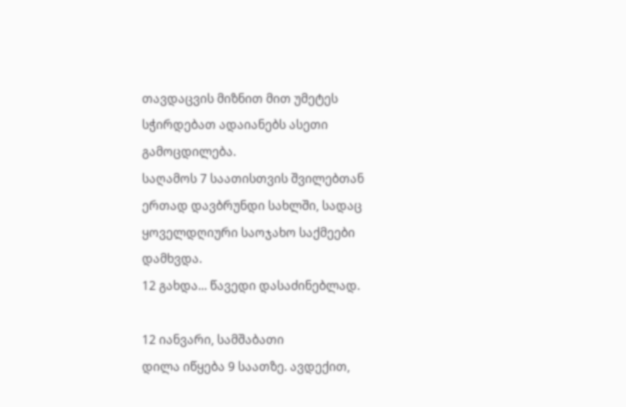თავდაცვის მიზნით მით უმეტეს სჭირდებათ ადაიანებს ასეთი გამოცდილება.
საღამოს 7 საათისთვის შვილებთან ერთად დავბრუნდი სახლში, სადაც ყოველდღიური საოჯახო საქმეები დამხვდა.
12 გახდა... წავედი დასაძინებლად.

12 იანვარი, სამშაბათი
დილა იწყება 9 საათზე. ავდექით,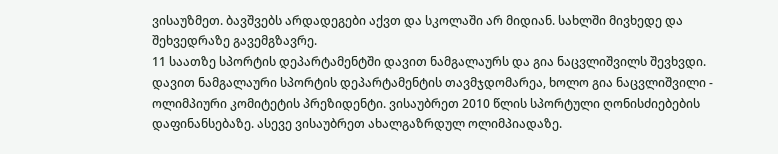ვისაუზმეთ. ბავშვებს არდადეგები აქვთ და სკოლაში არ მიდიან. სახლში მივხედე და შეხვედრაზე გავემგზავრე.
11 საათზე სპორტის დეპარტამენტში დავით ნამგალაურს და გია ნაცვლიშვილს შევხვდი. დავით ნამგალაური სპორტის დეპარტამენტის თავმჯდომარეა, ხოლო გია ნაცვლიშვილი - ოლიმპიური კომიტეტის პრეზიდენტი. ვისაუბრეთ 2010 წლის სპორტული ღონისძიებების დაფინანსებაზე. ასევე ვისაუბრეთ ახალგაზრდულ ოლიმპიადაზე.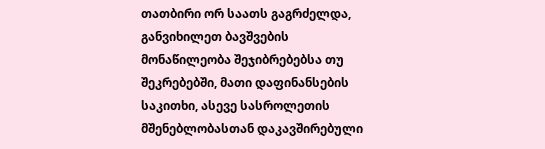თათბირი ორ საათს გაგრძელდა, განვიხილეთ ბავშვების მონაწილეობა შეჯიბრებებსა თუ შეკრებებში, მათი დაფინანსების საკითხი, ასევე სასროლეთის მშენებლობასთან დაკავშირებული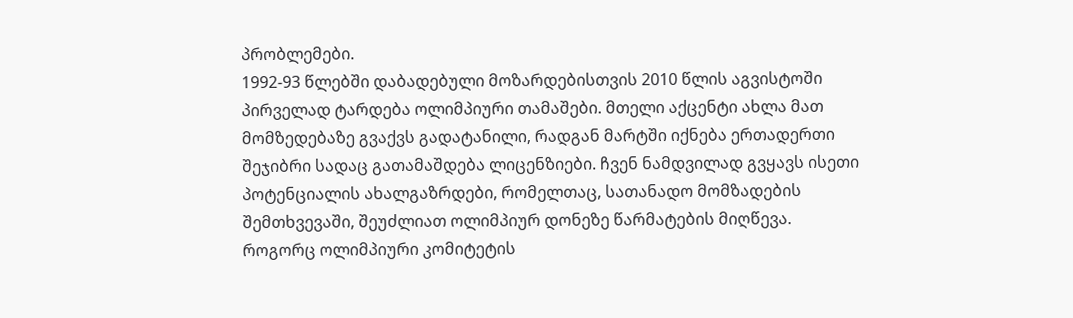პრობლემები.
1992-93 წლებში დაბადებული მოზარდებისთვის 2010 წლის აგვისტოში პირველად ტარდება ოლიმპიური თამაშები. მთელი აქცენტი ახლა მათ მომზედებაზე გვაქვს გადატანილი, რადგან მარტში იქნება ერთადერთი შეჯიბრი სადაც გათამაშდება ლიცენზიები. ჩვენ ნამდვილად გვყავს ისეთი პოტენციალის ახალგაზრდები, რომელთაც, სათანადო მომზადების შემთხვევაში, შეუძლიათ ოლიმპიურ დონეზე წარმატების მიღწევა.
როგორც ოლიმპიური კომიტეტის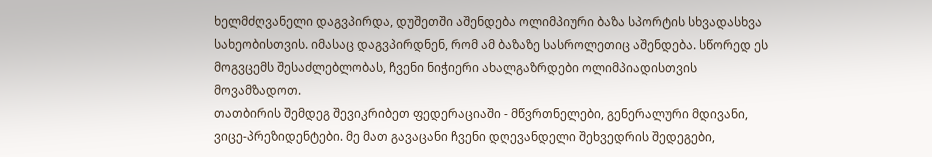ხელმძღვანელი დაგვპირდა, დუშეთში აშენდება ოლიმპიური ბაზა სპორტის სხვადასხვა სახეობისთვის. იმასაც დაგვპირდნენ, რომ ამ ბაზაზე სასროლეთიც აშენდება. სწორედ ეს მოგვცემს შესაძლებლობას, ჩვენი ნიჭიერი ახალგაზრდები ოლიმპიადისთვის მოვამზადოთ.
თათბირის შემდეგ შევიკრიბეთ ფედერაციაში - მწვრთნელები, გენერალური მდივანი, ვიცე-პრეზიდენტები. მე მათ გავაცანი ჩვენი დღევანდელი შეხვედრის შედეგები,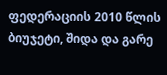ფედერაციის 2010 წლის ბიუჯეტი, შიდა და გარე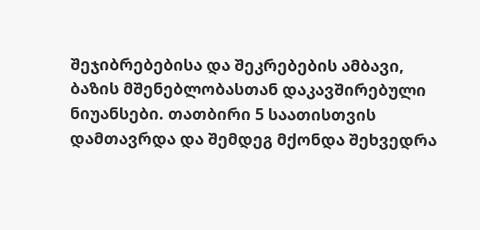შეჯიბრებებისა და შეკრებების ამბავი, ბაზის მშენებლობასთან დაკავშირებული ნიუანსები. თათბირი 5 საათისთვის დამთავრდა და შემდეგ მქონდა შეხვედრა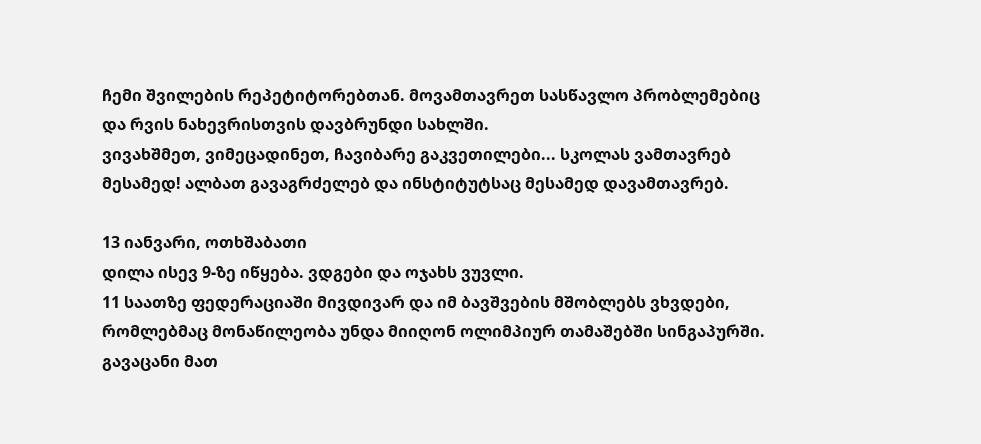ჩემი შვილების რეპეტიტორებთან. მოვამთავრეთ სასწავლო პრობლემებიც და რვის ნახევრისთვის დავბრუნდი სახლში.
ვივახშმეთ, ვიმეცადინეთ, ჩავიბარე გაკვეთილები... სკოლას ვამთავრებ მესამედ! ალბათ გავაგრძელებ და ინსტიტუტსაც მესამედ დავამთავრებ.

13 იანვარი, ოთხშაბათი
დილა ისევ 9-ზე იწყება. ვდგები და ოჯახს ვუვლი.
11 საათზე ფედერაციაში მივდივარ და იმ ბავშვების მშობლებს ვხვდები, რომლებმაც მონაწილეობა უნდა მიიღონ ოლიმპიურ თამაშებში სინგაპურში. გავაცანი მათ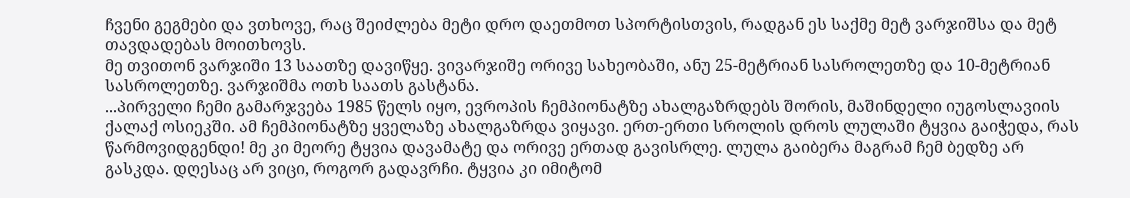ჩვენი გეგმები და ვთხოვე, რაც შეიძლება მეტი დრო დაეთმოთ სპორტისთვის, რადგან ეს საქმე მეტ ვარჯიშსა და მეტ თავდადებას მოითხოვს.
მე თვითონ ვარჯიში 13 საათზე დავიწყე. ვივარჯიშე ორივე სახეობაში, ანუ 25-მეტრიან სასროლეთზე და 10-მეტრიან სასროლეთზე. ვარჯიშმა ოთხ საათს გასტანა.
...პირველი ჩემი გამარჯვება 1985 წელს იყო, ევროპის ჩემპიონატზე ახალგაზრდებს შორის, მაშინდელი იუგოსლავიის ქალაქ ოსიეკში. ამ ჩემპიონატზე ყველაზე ახალგაზრდა ვიყავი. ერთ-ერთი სროლის დროს ლულაში ტყვია გაიჭედა, რას წარმოვიდგენდი! მე კი მეორე ტყვია დავამატე და ორივე ერთად გავისრლე. ლულა გაიბერა მაგრამ ჩემ ბედზე არ გასკდა. დღესაც არ ვიცი, როგორ გადავრჩი. ტყვია კი იმიტომ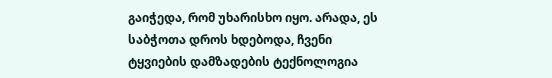გაიჭედა, რომ უხარისხო იყო. არადა, ეს საბჭოთა დროს ხდებოდა, ჩვენი ტყვიების დამზადების ტექნოლოგია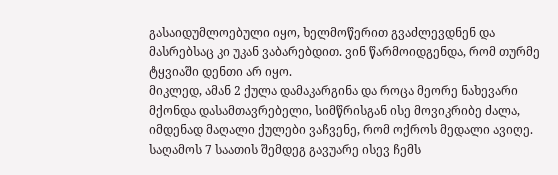გასაიდუმლოებული იყო, ხელმოწერით გვაძლევდნენ და მასრებსაც კი უკან ვაბარებდით. ვინ წარმოიდგენდა, რომ თურმე ტყვიაში დენთი არ იყო.
მიკლედ, ამან 2 ქულა დამაკარგინა და როცა მეორე ნახევარი მქონდა დასამთავრებელი, სიმწრისგან ისე მოვიკრიბე ძალა, იმდენად მაღალი ქულები ვაჩვენე, რომ ოქროს მედალი ავიღე.
საღამოს 7 საათის შემდეგ გავუარე ისევ ჩემს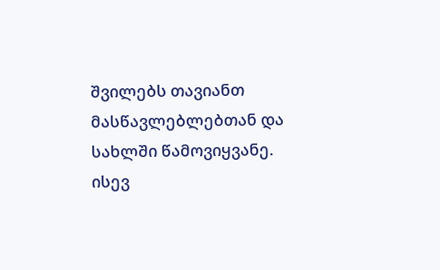შვილებს თავიანთ მასწავლებლებთან და სახლში წამოვიყვანე. ისევ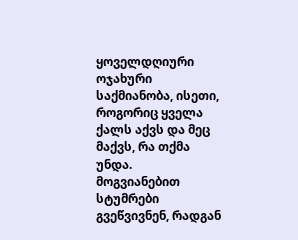ყოველდღიური ოჯახური საქმიანობა, ისეთი, როგორიც ყველა ქალს აქვს და მეც მაქვს, რა თქმა უნდა.
მოგვიანებით სტუმრები გვეწვივნენ, რადგან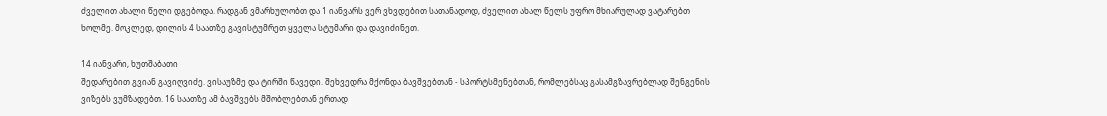ძველით ახალი წელი დგებოდა. რადგან ვმარხულობთ და 1 იანვარს ვერ ვხვდებით სათანადოდ, ძველით ახალ წელს უფრო მხიარულად ვატარებთ ხოლმე. მოკლედ, დილის 4 საათზე გავისტუმრეთ ყველა სტუმარი და დავიძინეთ.

14 იანვარი, ხუთშაბათი
შედარებით გვიან გავიღვიძე. ვისაუზმე და ტირში წავედი. შეხვედრა მქონდა ბავშვებთან - სპორტსმენებთან, რომლებსაც გასამგზავრებლად შენგენის ვიზებს ვუმზადებთ. 16 საათზე ამ ბავშვებს მშობლებთან ერთად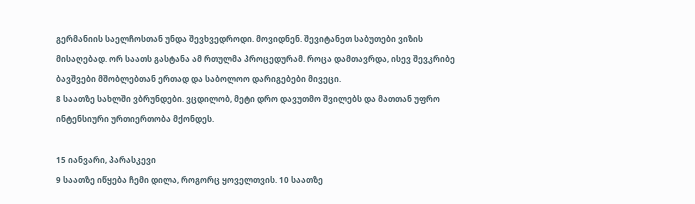გერმანიის საელჩოსთან უნდა შევხვედროდი. მოვიდნენ. შევიტანეთ საბუთები ვიზის მისაღებად. ორ საათს გასტანა ამ რთულმა პროცედურამ. როცა დამთავრდა, ისევ შევკრიბე ბავშვები მშობლებთან ერთად და საბოლოო დარიგებები მივეცი.
8 საათზე სახლში ვბრუნდები. ვცდილობ, მეტი დრო დავუთმო შვილებს და მათთან უფრო ინტენსიური ურთიერთობა მქონდეს.

15 იანვარი, პარასკევი
9 საათზე იწყება ჩემი დილა, როგორც ყოველთვის. 10 საათზე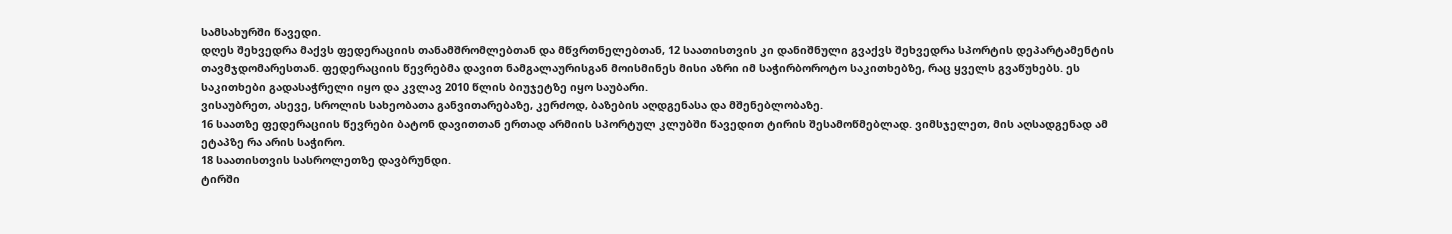სამსახურში წავედი.
დღეს შეხვედრა მაქვს ფედერაციის თანამშრომლებთან და მწვრთნელებთან, 12 საათისთვის კი დანიშნული გვაქვს შეხვედრა სპორტის დეპარტამენტის თავმჯდომარესთან. ფედერაციის წევრებმა დავით ნამგალაურისგან მოისმინეს მისი აზრი იმ საჭირბოროტო საკითხებზე, რაც ყველს გვაწუხებს. ეს საკითხები გადასაჭრელი იყო და კვლავ 2010 წლის ბიუჯეტზე იყო საუბარი.
ვისაუბრეთ, ასევე, სროლის სახეობათა განვითარებაზე, კერძოდ, ბაზების აღდგენასა და მშენებლობაზე.
16 საათზე ფედერაციის წევრები ბატონ დავითთან ერთად არმიის სპორტულ კლუბში წავედით ტირის შესამოწმებლად. ვიმსჯელეთ, მის აღსადგენად ამ ეტაპზე რა არის საჭირო.
18 საათისთვის სასროლეთზე დავბრუნდი.
ტირში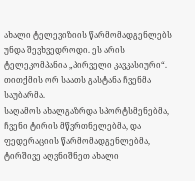ახალი ტელევიზიის წარმომადგენლებს უნდა შევხვედროდი. ეს არის ტელეკომპანია „პირველი კავკასიური“. თითქმის ორ საათს გასტანა ჩვენმა საუბარმა.
საღამოს ახალგაზრდა სპორტსმენებმა, ჩვენი ტირის მწვრთნელებმა, და ფედერაციის წარმომადგენლებმა, ტირშივე აღვნიშნეთ ახალი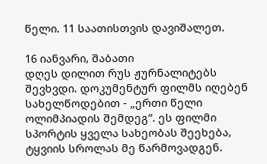წელი. 11 საათისთვის დავიშალეთ.

16 იანვარი, შაბათი
დღეს დილით რუს ჟურნალიტებს შევხვდი. დოკუმენტურ ფილმს იღებენ სახელწოდებით - „ერთი წელი ოლიმპიადის შემდეგ“. ეს ფილმი სპორტის ყველა სახეობას შეეხება, ტყვიის სროლას მე წარმოვადგენ.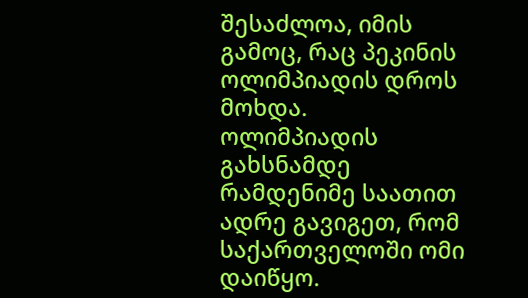შესაძლოა, იმის გამოც, რაც პეკინის ოლიმპიადის დროს მოხდა.
ოლიმპიადის გახსნამდე რამდენიმე საათით ადრე გავიგეთ, რომ საქართველოში ომი დაიწყო.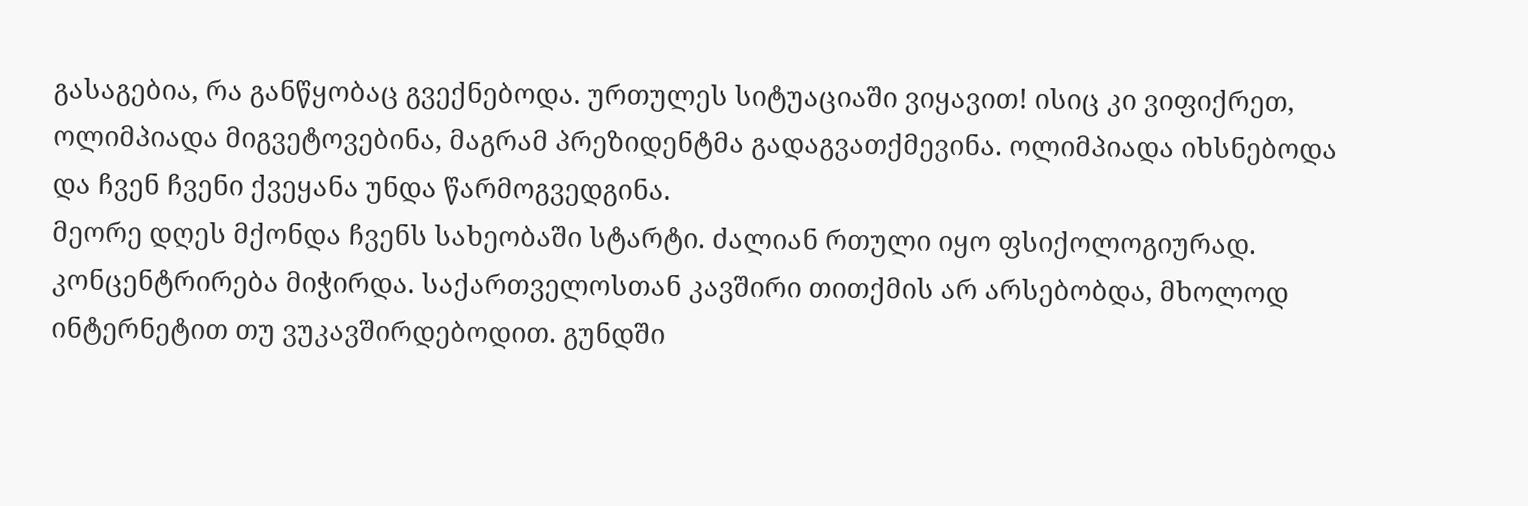გასაგებია, რა განწყობაც გვექნებოდა. ურთულეს სიტუაციაში ვიყავით! ისიც კი ვიფიქრეთ, ოლიმპიადა მიგვეტოვებინა, მაგრამ პრეზიდენტმა გადაგვათქმევინა. ოლიმპიადა იხსნებოდა და ჩვენ ჩვენი ქვეყანა უნდა წარმოგვედგინა.
მეორე დღეს მქონდა ჩვენს სახეობაში სტარტი. ძალიან რთული იყო ფსიქოლოგიურად. კონცენტრირება მიჭირდა. საქართველოსთან კავშირი თითქმის არ არსებობდა, მხოლოდ ინტერნეტით თუ ვუკავშირდებოდით. გუნდში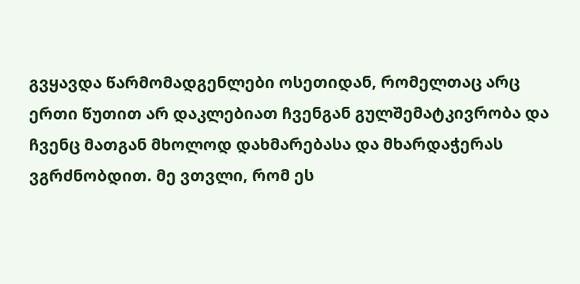გვყავდა წარმომადგენლები ოსეთიდან, რომელთაც არც ერთი წუთით არ დაკლებიათ ჩვენგან გულშემატკივრობა და ჩვენც მათგან მხოლოდ დახმარებასა და მხარდაჭერას ვგრძნობდით. მე ვთვლი, რომ ეს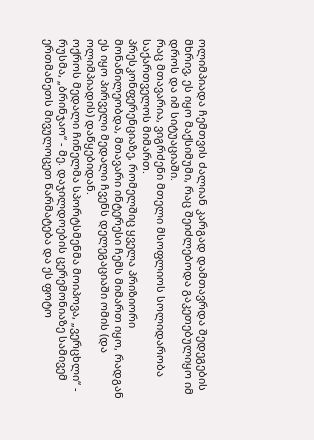ოლიმპიადა ჩემთვის ძალიან კარგად დამთავრდა შედეგების მხრივ, ეს იყო მაქსიმუმი, რაც შეიძლებოდა გაკეთებულიყო იმ დროს და იმ სიტუაციაში.
რაც მთავარია, ვიგრძენი მთელი მსოფლიოს სოლიდარობა საქართველოს მიმართ.
პრესკონფერენციაზე, რომელშიც ყველა პრიზიორი მონაწილეობდა, მთავარი ინტერესი ჩემს მიმართ იყო, რადგან ეს იყო პირველი მედალი ჩვენს დელეგაციაში ომის (და ოლიმპიადის) დაწყებიდან.
ოქროს მედალი ჩინელმა სპორტსმენმა მოიპოვა, „ვერცხლი“ - რუსმა, „ბრინჯაო“ - მე. დაჯილდოების ცერემონიაზე სამივემ ერთმანეთს მივულოცეთ წარმატება და ეს ფოტო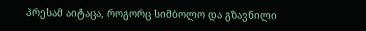პრესამ აიტაცა, როგორც სიმბოლო და გზავნილი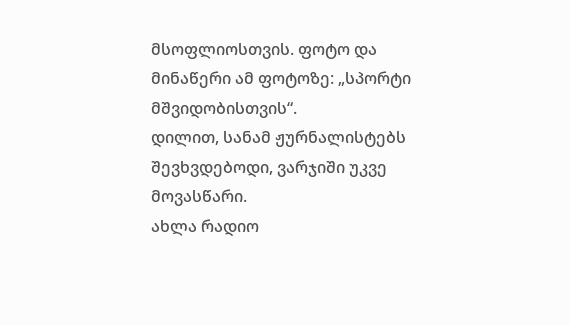მსოფლიოსთვის. ფოტო და მინაწერი ამ ფოტოზე: „სპორტი მშვიდობისთვის“.
დილით, სანამ ჟურნალისტებს შევხვდებოდი, ვარჯიში უკვე მოვასწარი.
ახლა რადიო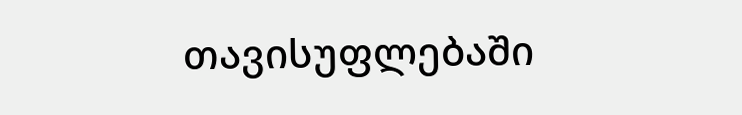თავისუფლებაში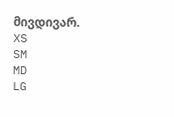მივდივარ.
XS
SM
MD
LG